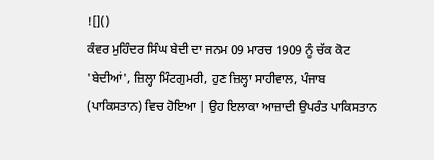![]()
ਕੰਵਰ ਮੁਹਿੰਦਰ ਸਿੰਘ ਬੇਦੀ ਦਾ ਜਨਮ 09 ਮਾਰਚ 1909 ਨੂੰ ਚੱਕ ਕੋਟ 'ਬੇਦੀਆਂ', ਜ਼ਿਲ੍ਹਾ ਮਿੰਟਗੁਮਰੀ, ਹੁਣ ਜ਼ਿਲ੍ਹਾ ਸਾਹੀਵਾਲ, ਪੰਜਾਬ (ਪਾਕਿਸਤਾਨ) ਵਿਚ ਹੋਇਆ | ਉਹ ਇਲਾਕਾ ਆਜ਼ਾਦੀ ਉਪਰੰਤ ਪਾਕਿਸਤਾਨ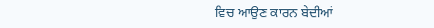ਵਿਚ ਆਉਣ ਕਾਰਨ ਬੇਦੀਆਂ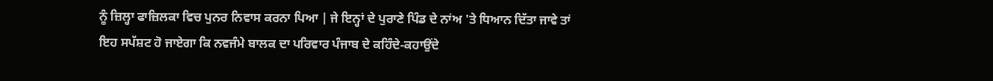ਨੂੰ ਜ਼ਿਲ੍ਹਾ ਫਾਜ਼ਿਲਕਾ ਵਿਚ ਪੁਨਰ ਨਿਵਾਸ ਕਰਨਾ ਪਿਆ | ਜੇ ਇਨ੍ਹਾਂ ਦੇ ਪੁਰਾਣੇ ਪਿੰਡ ਦੇ ਨਾਂਅ 'ਤੇ ਧਿਆਨ ਦਿੱਤਾ ਜਾਵੇ ਤਾਂ ਇਹ ਸਪੱਸ਼ਟ ਹੋ ਜਾਏਗਾ ਕਿ ਨਵਜੰਮੇ ਬਾਲਕ ਦਾ ਪਰਿਵਾਰ ਪੰਜਾਬ ਦੇ ਕਹਿੰਦੇ-ਕਹਾਉਂਦੇ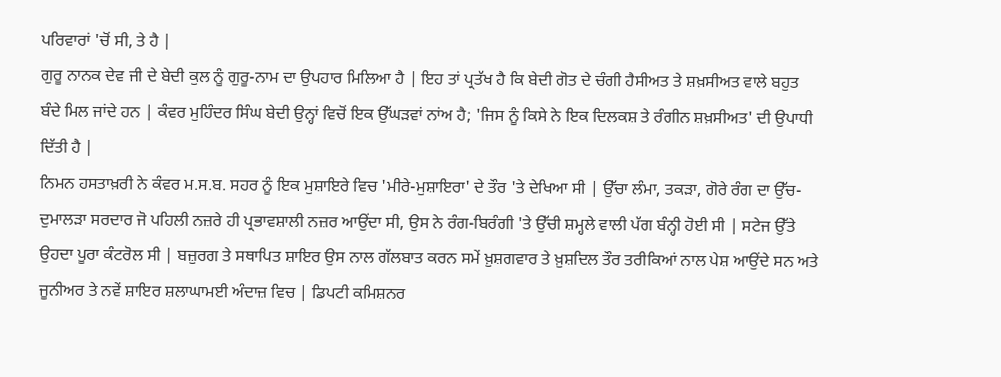ਪਰਿਵਾਰਾਂ 'ਚੋਂ ਸੀ, ਤੇ ਹੈ |
ਗੁਰੂ ਨਾਨਕ ਦੇਵ ਜੀ ਦੇ ਬੇਦੀ ਕੁਲ ਨੂੰ ਗੁਰੂ-ਨਾਮ ਦਾ ਉਪਹਾਰ ਮਿਲਿਆ ਹੈ | ਇਹ ਤਾਂ ਪ੍ਰਤੱਖ ਹੈ ਕਿ ਬੇਦੀ ਗੋਤ ਦੇ ਚੰਗੀ ਹੈਸੀਅਤ ਤੇ ਸ਼ਖ਼ਸੀਅਤ ਵਾਲੇ ਬਹੁਤ ਬੰਦੇ ਮਿਲ ਜਾਂਦੇ ਹਨ | ਕੰਵਰ ਮੁਹਿੰਦਰ ਸਿੰਘ ਬੇਦੀ ਉਨ੍ਹਾਂ ਵਿਚੋਂ ਇਕ ਉੱਘੜਵਾਂ ਨਾਂਅ ਹੈ; 'ਜਿਸ ਨੂੰ ਕਿਸੇ ਨੇ ਇਕ ਦਿਲਕਸ਼ ਤੇ ਰੰਗੀਨ ਸ਼ਖ਼ਸੀਅਤ' ਦੀ ਉਪਾਧੀ ਦਿੱਤੀ ਹੈ |
ਨਿਮਨ ਹਸਤਾਖ਼ਰੀ ਨੇ ਕੰਵਰ ਮ.ਸ.ਬ. ਸਹਰ ਨੂੰ ਇਕ ਮੁਸ਼ਾਇਰੇ ਵਿਚ 'ਮੀਰੇ-ਮੁਸ਼ਾਇਰਾ' ਦੇ ਤੌਰ 'ਤੇ ਦੇਖਿਆ ਸੀ | ਉੱਚਾ ਲੰਮਾ, ਤਕੜਾ, ਗੋਰੇ ਰੰਗ ਦਾ ਉੱਚ-ਦੁਮਾਲੜਾ ਸਰਦਾਰ ਜੋ ਪਹਿਲੀ ਨਜ਼ਰੇ ਹੀ ਪ੍ਰਭਾਵਸ਼ਾਲੀ ਨਜ਼ਰ ਆਉਂਦਾ ਸੀ, ਉਸ ਨੇ ਰੰਗ-ਬਿਰੰਗੀ 'ਤੇ ਉੱਚੀ ਸ਼ਮ੍ਹਲੇ ਵਾਲੀ ਪੱਗ ਬੰਨ੍ਹੀ ਹੋਈ ਸੀ | ਸਟੇਜ ਉੱਤੇ ਉਹਦਾ ਪੂਰਾ ਕੰਟਰੋਲ ਸੀ | ਬਜ਼ੁਰਗ ਤੇ ਸਥਾਪਿਤ ਸ਼ਾਇਰ ਉਸ ਨਾਲ ਗੱਲਬਾਤ ਕਰਨ ਸਮੇਂ ਖ਼ੁਸ਼ਗਵਾਰ ਤੇ ਖ਼ੁਸ਼ਦਿਲ ਤੌਰ ਤਰੀਕਿਆਂ ਨਾਲ ਪੇਸ਼ ਆਉਂਦੇ ਸਨ ਅਤੇ ਜੂਨੀਅਰ ਤੇ ਨਵੇਂ ਸ਼ਾਇਰ ਸ਼ਲਾਘਾਮਈ ਅੰਦਾਜ਼ ਵਿਚ | ਡਿਪਟੀ ਕਮਿਸ਼ਨਰ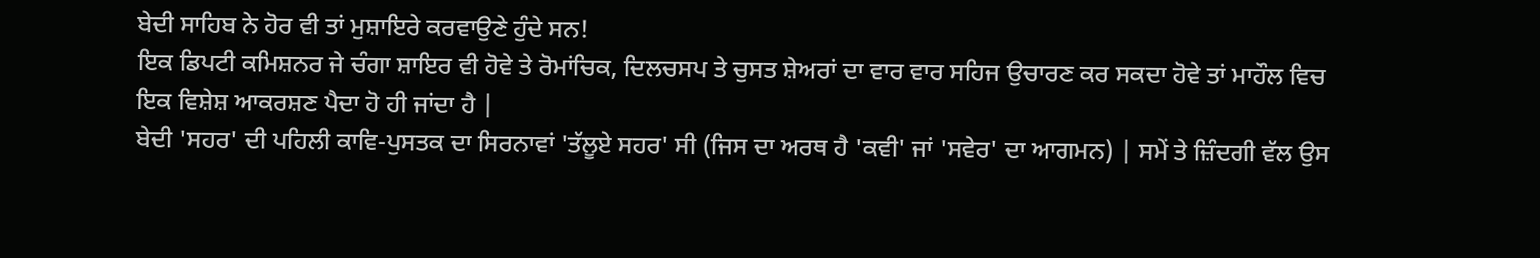ਬੇਦੀ ਸਾਹਿਬ ਨੇ ਹੋਰ ਵੀ ਤਾਂ ਮੁਸ਼ਾਇਰੇ ਕਰਵਾਉਣੇ ਹੁੰਦੇ ਸਨ!
ਇਕ ਡਿਪਟੀ ਕਮਿਸ਼ਨਰ ਜੇ ਚੰਗਾ ਸ਼ਾਇਰ ਵੀ ਹੋਵੇ ਤੇ ਰੋਮਾਂਚਿਕ, ਦਿਲਚਸਪ ਤੇ ਚੁਸਤ ਸ਼ੇਅਰਾਂ ਦਾ ਵਾਰ ਵਾਰ ਸਹਿਜ ਉਚਾਰਣ ਕਰ ਸਕਦਾ ਹੋਵੇ ਤਾਂ ਮਾਹੌਲ ਵਿਚ ਇਕ ਵਿਸ਼ੇਸ਼ ਆਕਰਸ਼ਣ ਪੈਦਾ ਹੋ ਹੀ ਜਾਂਦਾ ਹੈ |
ਬੇਦੀ 'ਸਹਰ' ਦੀ ਪਹਿਲੀ ਕਾਵਿ-ਪੁਸਤਕ ਦਾ ਸਿਰਨਾਵਾਂ 'ਤੱਲੂਏ ਸਹਰ' ਸੀ (ਜਿਸ ਦਾ ਅਰਥ ਹੈ 'ਕਵੀ' ਜਾਂ 'ਸਵੇਰ' ਦਾ ਆਗਮਨ) | ਸਮੇਂ ਤੇ ਜ਼ਿੰਦਗੀ ਵੱਲ ਉਸ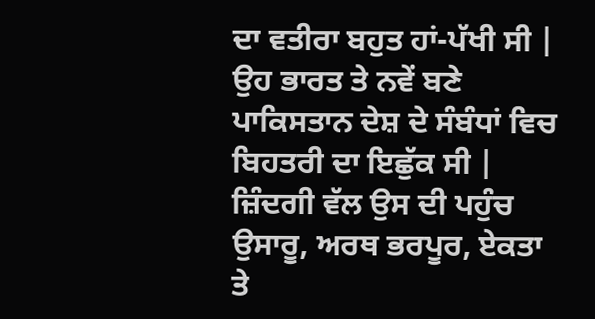ਦਾ ਵਤੀਰਾ ਬਹੁਤ ਹਾਂ-ਪੱਖੀ ਸੀ | ਉਹ ਭਾਰਤ ਤੇ ਨਵੇਂ ਬਣੇ ਪਾਕਿਸਤਾਨ ਦੇਸ਼ ਦੇ ਸੰਬੰਧਾਂ ਵਿਚ ਬਿਹਤਰੀ ਦਾ ਇਛੁੱਕ ਸੀ | ਜ਼ਿੰਦਗੀ ਵੱਲ ਉਸ ਦੀ ਪਹੁੰਚ ਉਸਾਰੂ, ਅਰਥ ਭਰਪੂਰ, ਏਕਤਾ ਤੇ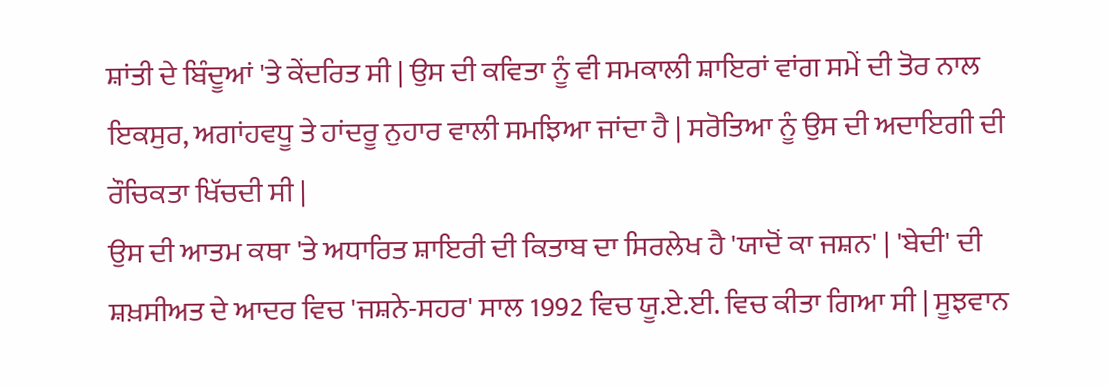ਸ਼ਾਂਤੀ ਦੇ ਬਿੰਦੂਆਂ 'ਤੇ ਕੇਂਦਰਿਤ ਸੀ | ਉਸ ਦੀ ਕਵਿਤਾ ਨੂੰ ਵੀ ਸਮਕਾਲੀ ਸ਼ਾਇਰਾਂ ਵਾਂਗ ਸਮੇਂ ਦੀ ਤੋਰ ਨਾਲ ਇਕਸੁਰ, ਅਗਾਂਹਵਧੂ ਤੇ ਹਾਂਦਰੂ ਨੁਹਾਰ ਵਾਲੀ ਸਮਝਿਆ ਜਾਂਦਾ ਹੈ | ਸਰੋਤਿਆ ਨੂੰ ਉਸ ਦੀ ਅਦਾਇਗੀ ਦੀ ਰੌਚਿਕਤਾ ਖਿੱਚਦੀ ਸੀ |
ਉਸ ਦੀ ਆਤਮ ਕਥਾ 'ਤੇ ਅਧਾਰਿਤ ਸ਼ਾਇਰੀ ਦੀ ਕਿਤਾਬ ਦਾ ਸਿਰਲੇਖ ਹੈ 'ਯਾਦੋਂ ਕਾ ਜਸ਼ਨ' | 'ਬੇਦੀ' ਦੀ ਸ਼ਖ਼ਸੀਅਤ ਦੇ ਆਦਰ ਵਿਚ 'ਜਸ਼ਨੇ-ਸਹਰ' ਸਾਲ 1992 ਵਿਚ ਯੂ.ਏ.ਈ. ਵਿਚ ਕੀਤਾ ਗਿਆ ਸੀ | ਸੂਝਵਾਨ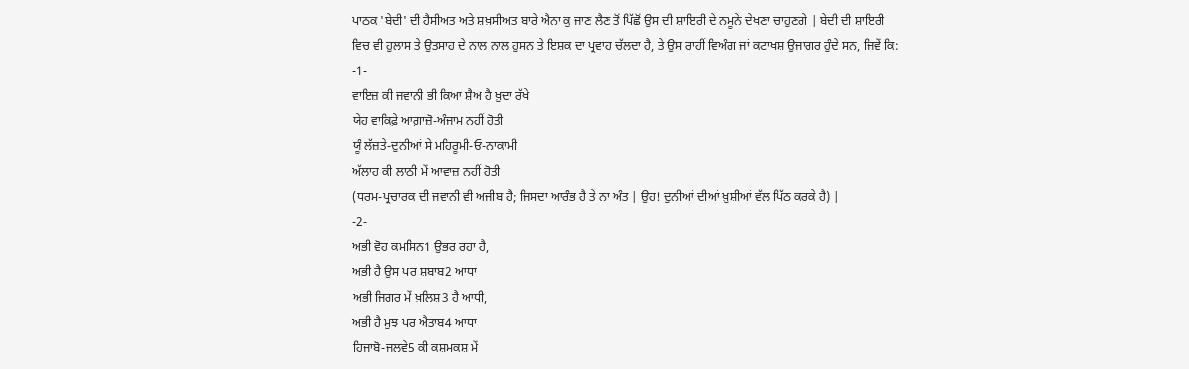ਪਾਠਕ 'ਬੇਦੀ' ਦੀ ਹੈਸੀਅਤ ਅਤੇ ਸ਼ਖ਼ਸੀਅਤ ਬਾਰੇ ਐਨਾ ਕੁ ਜਾਣ ਲੈਣ ਤੋਂ ਪਿੱਛੋਂ ਉਸ ਦੀ ਸ਼ਾਇਰੀ ਦੇ ਨਮੂਨੇ ਦੇਖਣਾ ਚਾਹੁਣਗੇ | ਬੇਦੀ ਦੀ ਸ਼ਾਇਰੀ ਵਿਚ ਵੀ ਹੁਲਾਸ ਤੇ ਉਤਸਾਹ ਦੇ ਨਾਲ ਨਾਲ ਹੁਸਨ ਤੇ ਇਸ਼ਕ ਦਾ ਪ੍ਰਵਾਹ ਚੱਲਦਾ ਹੈ, ਤੇ ਉਸ ਰਾਹੀਂ ਵਿਅੰਗ ਜਾਂ ਕਟਾਖਸ਼ ਉਜਾਗਰ ਹੁੰਦੇ ਸਨ, ਜਿਵੇਂ ਕਿ:
-1-
ਵਾਇਜ਼ ਕੀ ਜਵਾਨੀ ਭੀ ਕਿਆ ਸ਼ੈਅ ਹੈ ਖ਼ੁਦਾ ਰੱਖੇ
ਯੇਹ ਵਾਕਿਫ਼ੇ ਆਗ਼ਾਜ਼ੋ-ਅੰਜਾਮ ਨਹੀਂ ਹੋਤੀ
ਯੂੰ ਲੱਜ਼ਤੇ-ਦੁਨੀਆਂ ਸੇ ਮਹਿਰੂਮੀ-ਓ-ਨਾਕਾਮੀ
ਅੱਲਾਹ ਕੀ ਲਾਠੀ ਮੇਂ ਆਵਾਜ਼ ਨਹੀਂ ਹੋਤੀ
(ਧਰਮ-ਪ੍ਰਚਾਰਕ ਦੀ ਜਵਾਨੀ ਵੀ ਅਜੀਬ ਹੈ; ਜਿਸਦਾ ਆਰੰਭ ਹੈ ਤੇ ਨਾ ਅੰਤ | ਉਹ! ਦੁਨੀਆਂ ਦੀਆਂ ਖ਼ੁਸ਼ੀਆਂ ਵੱਲ ਪਿੱਠ ਕਰਕੇ ਹੈ) |
-2-
ਅਭੀ ਵੋਹ ਕਮਸਿਨ1 ਉਭਰ ਰਹਾ ਹੈ,
ਅਭੀ ਹੈ ਉਸ ਪਰ ਸ਼ਬਾਬ2 ਆਧਾ
ਅਭੀ ਜਿਗਰ ਮੇਂ ਖ਼ਲਿਸ਼3 ਹੈ ਆਧੀ,
ਅਭੀ ਹੈ ਮੁਝ ਪਰ ਐਤਾਬ4 ਆਧਾ
ਹਿਜਾਬੋ-ਜਲਵੇ5 ਕੀ ਕਸ਼ਮਕਸ਼ ਮੇਂ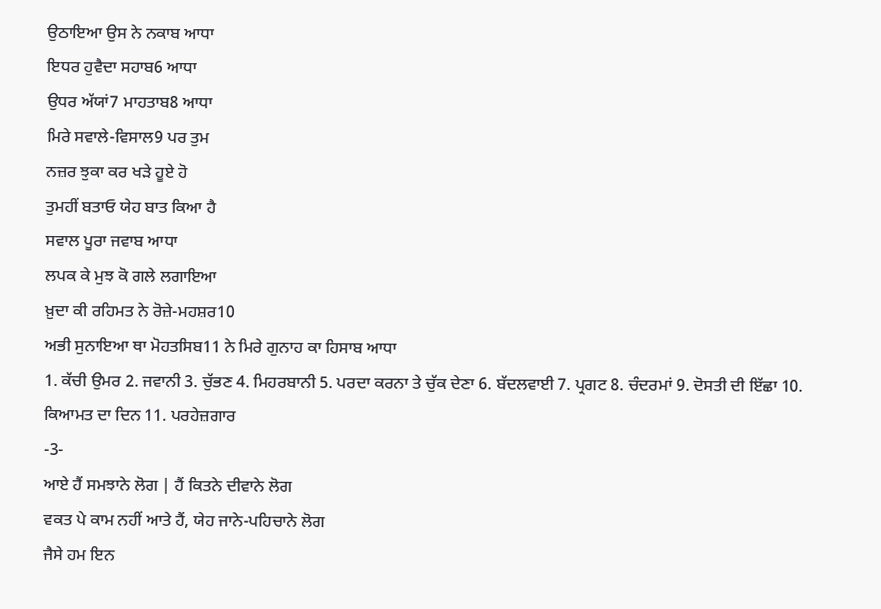ਉਠਾਇਆ ਉਸ ਨੇ ਨਕਾਬ ਆਧਾ
ਇਧਰ ਹੁਵੈਦਾ ਸਹਾਬ6 ਆਧਾ
ਉਧਰ ਅੱਯਾਂ7 ਮਾਹਤਾਬ8 ਆਧਾ
ਮਿਰੇ ਸਵਾਲੇ-ਵਿਸਾਲ9 ਪਰ ਤੁਮ
ਨਜ਼ਰ ਝੁਕਾ ਕਰ ਖੜੇ ਹੂਏ ਹੋ
ਤੁਮਹੀਂ ਬਤਾਓ ਯੇਹ ਬਾਤ ਕਿਆ ਹੈ
ਸਵਾਲ ਪੂਰਾ ਜਵਾਬ ਆਧਾ
ਲਪਕ ਕੇ ਮੁਝ ਕੋ ਗਲੇ ਲਗਾਇਆ
ਖ਼ੁਦਾ ਕੀ ਰਹਿਮਤ ਨੇ ਰੋਜ਼ੇ-ਮਹਸ਼ਰ10
ਅਭੀ ਸੁਨਾਇਆ ਥਾ ਮੋਹਤਸਿਬ11 ਨੇ ਮਿਰੇ ਗੁਨਾਹ ਕਾ ਹਿਸਾਬ ਆਧਾ
1. ਕੱਚੀ ਉਮਰ 2. ਜਵਾਨੀ 3. ਚੁੱਭਣ 4. ਮਿਹਰਬਾਨੀ 5. ਪਰਦਾ ਕਰਨਾ ਤੇ ਚੁੱਕ ਦੇਣਾ 6. ਬੱਦਲਵਾਈ 7. ਪ੍ਰਗਟ 8. ਚੰਦਰਮਾਂ 9. ਦੋਸਤੀ ਦੀ ਇੱਛਾ 10. ਕਿਆਮਤ ਦਾ ਦਿਨ 11. ਪਰਹੇਜ਼ਗਾਰ
-3-
ਆਏ ਹੈਂ ਸਮਝਾਨੇ ਲੋਗ | ਹੈਂ ਕਿਤਨੇ ਦੀਵਾਨੇ ਲੋਗ
ਵਕਤ ਪੇ ਕਾਮ ਨਹੀਂ ਆਤੇ ਹੈਂ, ਯੇਹ ਜਾਨੇ-ਪਹਿਚਾਨੇ ਲੋਗ
ਜੈਸੇ ਹਮ ਇਨ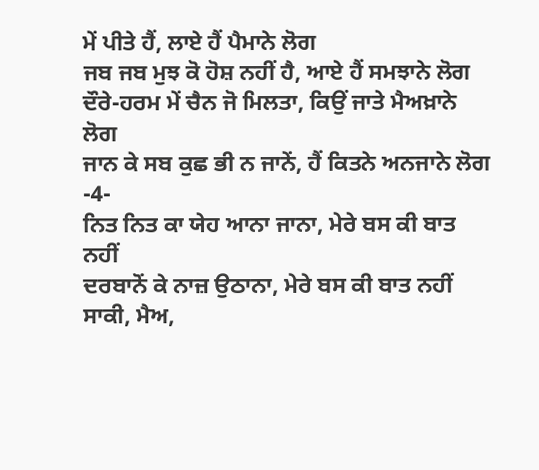ਮੇਂ ਪੀਤੇ ਹੈਂ, ਲਾਏ ਹੈਂ ਪੈਮਾਨੇ ਲੋਗ
ਜਬ ਜਬ ਮੁਝ ਕੋ ਹੋਸ਼ ਨਹੀਂ ਹੈ, ਆਏ ਹੈਂ ਸਮਝਾਨੇ ਲੋਗ
ਦੌਰੇ-ਹਰਮ ਮੇਂ ਚੈਨ ਜੋ ਮਿਲਤਾ, ਕਿਉਂ ਜਾਤੇ ਮੈਅਖ਼ਾਨੇ ਲੋਗ
ਜਾਨ ਕੇ ਸਬ ਕੁਛ ਭੀ ਨ ਜਾਨੇਂ, ਹੈਂ ਕਿਤਨੇ ਅਨਜਾਨੇ ਲੋਗ
-4-
ਨਿਤ ਨਿਤ ਕਾ ਯੇਹ ਆਨਾ ਜਾਨਾ, ਮੇਰੇ ਬਸ ਕੀ ਬਾਤ ਨਹੀਂ
ਦਰਬਾਨੋਂ ਕੇ ਨਾਜ਼ ਉਠਾਨਾ, ਮੇਰੇ ਬਸ ਕੀ ਬਾਤ ਨਹੀਂ
ਸਾਕੀ, ਮੈਅ,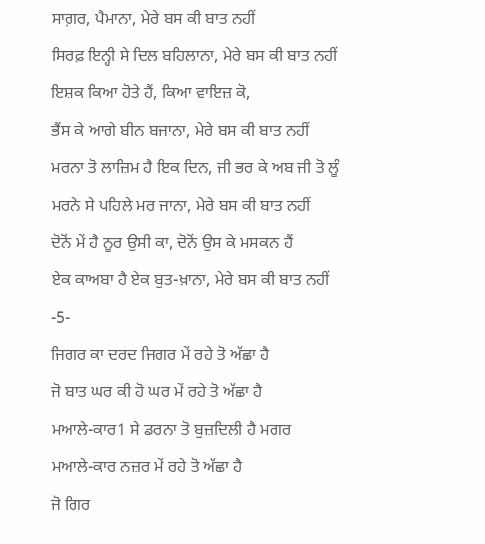ਸਾਗ਼ਰ, ਪੈਮਾਨਾ, ਮੇਰੇ ਬਸ ਕੀ ਬਾਤ ਨਹੀਂ
ਸਿਰਫ਼ ਇਨ੍ਹੀ ਸੇ ਦਿਲ ਬਹਿਲਾਨਾ, ਮੇਰੇ ਬਸ ਕੀ ਬਾਤ ਨਹੀਂ
ਇਸ਼ਕ ਕਿਆ ਹੋਤੇ ਹੈਂ, ਕਿਆ ਵਾਇਜ਼ ਕੋ,
ਭੈਂਸ ਕੇ ਆਗੇ ਬੀਨ ਬਜਾਨਾ, ਮੇਰੇ ਬਸ ਕੀ ਬਾਤ ਨਹੀਂ
ਮਰਨਾ ਤੋ ਲਾਜ਼ਿਮ ਹੈ ਇਕ ਦਿਨ, ਜੀ ਭਰ ਕੇ ਅਬ ਜੀ ਤੋ ਲੂੰ
ਮਰਨੇ ਸੇ ਪਹਿਲੇ ਮਰ ਜਾਨਾ, ਮੇਰੇ ਬਸ ਕੀ ਬਾਤ ਨਹੀਂ
ਦੋਨੋਂ ਮੇਂ ਹੈ ਨੂਰ ਉਸੀ ਕਾ, ਦੋਨੋਂ ਉਸ ਕੇ ਮਸਕਨ ਹੈਂ
ਏਕ ਕਾਅਬਾ ਹੈ ਏਕ ਬੁਤ-ਖ਼ਾਨਾ, ਮੇਰੇ ਬਸ ਕੀ ਬਾਤ ਨਹੀਂ
-5-
ਜਿਗਰ ਕਾ ਦਰਦ ਜਿਗਰ ਮੇਂ ਰਹੇ ਤੋ ਅੱਛਾ ਹੈ
ਜੋ ਬਾਤ ਘਰ ਕੀ ਹੋ ਘਰ ਮੇਂ ਰਹੇ ਤੋ ਅੱਛਾ ਹੈ
ਮਆਲੇ-ਕਾਰ1 ਸੇ ਡਰਨਾ ਤੋ ਬੁਜ਼ਦਿਲੀ ਹੈ ਮਗਰ
ਮਆਲੇ-ਕਾਰ ਨਜ਼ਰ ਮੇਂ ਰਹੇ ਤੋ ਅੱਛਾ ਹੈ
ਜੋ ਗਿਰ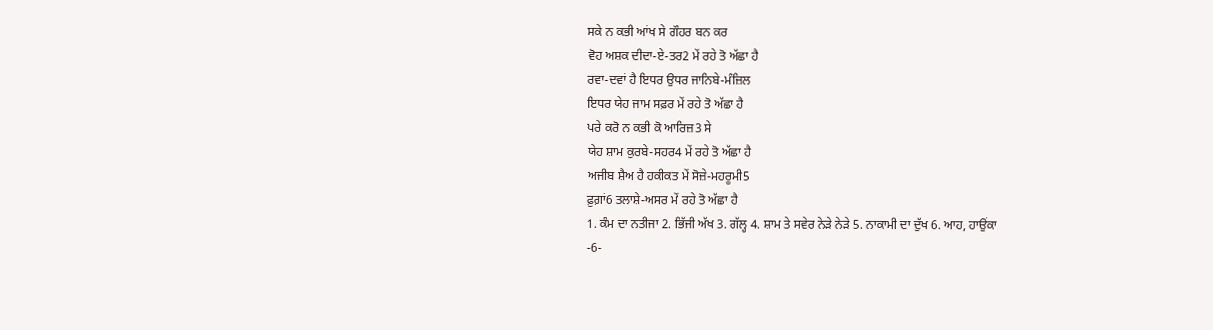ਸਕੇ ਨ ਕਭੀ ਆਂਖ ਸੇ ਗੌਹਰ ਬਨ ਕਰ
ਵੋਹ ਅਸ਼ਕ ਦੀਦਾ-ਏ-ਤਰ2 ਮੇਂ ਰਹੇ ਤੋ ਅੱਛਾ ਹੈ
ਰਵਾ-ਦਵਾਂ ਹੈ ਇਧਰ ਉਧਰ ਜਾਨਿਬੇ-ਮੰਜ਼ਿਲ
ਇਧਰ ਯੇਹ ਜਾਮ ਸਫ਼ਰ ਮੇਂ ਰਹੇ ਤੋ ਅੱਛਾ ਹੈ
ਪਰੇ ਕਰੋ ਨ ਕਭੀ ਕੋ ਆਰਿਜ਼3 ਸੇ
ਯੇਹ ਸ਼ਾਮ ਕੁਰਬੇ-ਸਹਰ4 ਮੇਂ ਰਹੇ ਤੋ ਅੱਛਾ ਹੈ
ਅਜੀਬ ਸ਼ੈਅ ਹੈ ਹਕੀਕਤ ਮੇਂ ਸੋਜ਼ੇ-ਮਹਰੂਮੀ5
ਫ਼ੁਗ਼ਾਂ6 ਤਲਾਸ਼ੇ-ਅਸਰ ਮੇਂ ਰਹੇ ਤੋ ਅੱਛਾ ਹੈ
1. ਕੰਮ ਦਾ ਨਤੀਜਾ 2. ਭਿੱਜੀ ਅੱਖ 3. ਗੱਲ੍ਹ 4. ਸ਼ਾਮ ਤੇ ਸਵੇਰ ਨੇੜੇ ਨੇੜੇ 5. ਨਾਕਾਮੀ ਦਾ ਦੁੱਖ 6. ਆਹ, ਹਾਉਂਕਾ
-6-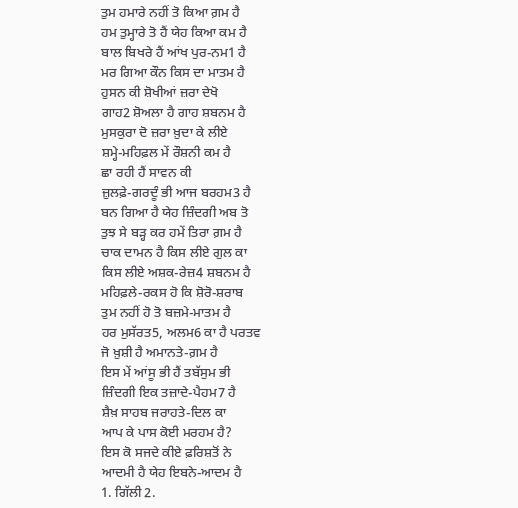ਤੁਮ ਹਮਾਰੇ ਨਹੀਂ ਤੋ ਕਿਆ ਗ਼ਮ ਹੈ
ਹਮ ਤੁਮ੍ਹਾਰੇ ਤੋ ਹੈਂ ਯੇਹ ਕਿਆ ਕਮ ਹੈ
ਬਾਲ ਬਿਖਰੇ ਹੈਂ ਆਂਖ ਪੁਰ-ਨਮ1 ਹੈ
ਮਰ ਗਿਆ ਕੌਨ ਕਿਸ ਦਾ ਮਾਤਮ ਹੈ
ਹੁਸਨ ਕੀ ਸ਼ੋਖੀਆਂ ਜ਼ਰਾ ਦੇਖੋ
ਗਾਹ2 ਸ਼ੋਅਲਾ ਹੈ ਗਾਹ ਸ਼ਬਨਮ ਹੈ
ਮੁਸਕੁਰਾ ਦੋ ਜ਼ਰਾ ਖ਼ੁਦਾ ਕੇ ਲੀਏ
ਸ਼ਮ੍ਹੇ-ਮਹਿਫ਼ਲ ਮੇਂ ਰੌਸ਼ਨੀ ਕਮ ਹੈ
ਛਾ ਰਹੀ ਹੈਂ ਸਾਵਨ ਕੀ
ਜ਼ੁਲਫ਼ੇ-ਗਰਦੂੰ ਭੀ ਆਜ ਬਰਹਮ3 ਹੈ
ਬਨ ਗਿਆ ਹੈ ਯੇਹ ਜ਼ਿੰਦਗੀ ਅਬ ਤੋ
ਤੁਝ ਸੇ ਬੜ੍ਹ ਕਰ ਹਮੇਂ ਤਿਰਾ ਗ਼ਮ ਹੈ
ਚਾਕ ਦਾਮਨ ਹੈ ਕਿਸ ਲੀਏ ਗੁਲ ਕਾ
ਕਿਸ ਲੀਏ ਅਸ਼ਕ-ਰੇਜ਼4 ਸ਼ਬਨਮ ਹੈ
ਮਹਿਫ਼ਲੇ-ਰਕਸ ਹੋ ਕਿ ਸ਼ੋਰੋ-ਸ਼ਰਾਬ
ਤੁਮ ਨਹੀਂ ਹੋ ਤੋ ਬਜ਼ਮੇ-ਮਾਤਮ ਹੈ
ਹਰ ਮੁਸੱਰਤ5, ਅਲਮ6 ਕਾ ਹੈ ਪਰਤਵ
ਜੋ ਖ਼ੁਸ਼ੀ ਹੈ ਅਮਾਨਤੇ-ਗ਼ਮ ਹੈ
ਇਸ ਮੇਂ ਆਂਸੂ ਭੀ ਹੈਂ ਤਬੱਸੁਮ ਭੀ
ਜ਼ਿੰਦਗੀ ਇਕ ਤਜ਼ਾਦੇ-ਪੈਹਮ7 ਹੈ
ਸ਼ੈਖ਼ ਸਾਹਬ ਜਰਾਹਤੇ-ਦਿਲ ਕਾ
ਆਪ ਕੇ ਪਾਸ ਕੋਈ ਮਰਹਮ ਹੈ?
ਇਸ ਕੋ ਸਜਦੇ ਕੀਏ ਫ਼ਰਿਸ਼ਤੋਂ ਨੇ
ਆਦਮੀ ਹੈ ਯੇਹ ਇਬਨੇ-ਆਦਮ ਹੈ
1. ਗਿੱਲੀ 2.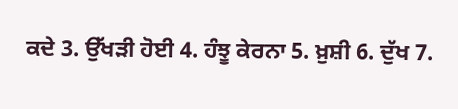ਕਦੇ 3. ਉੱਖੜੀ ਹੋਈ 4. ਹੰਝੂ ਕੇਰਨਾ 5. ਖ਼ੁਸ਼ੀ 6. ਦੁੱਖ 7.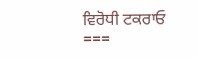ਵਿਰੋਧੀ ਟਕਰਾਓ
===